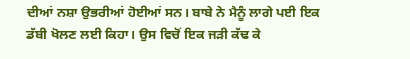ਦੀਆਂ ਨਸ਼ਾ ਉਭਰੀਆਂ ਹੋਈਆਂ ਸਨ। ਬਾਬੇ ਨੇ ਮੈਨੂੰ ਲਾਗੇ ਪਈ ਇਕ ਡੱਬੀ ਖੋਲਣ ਲਈ ਕਿਹਾ। ਉਸ ਵਿਚੋਂ ਇਕ ਜੜੀ ਕੱਢ ਕੇ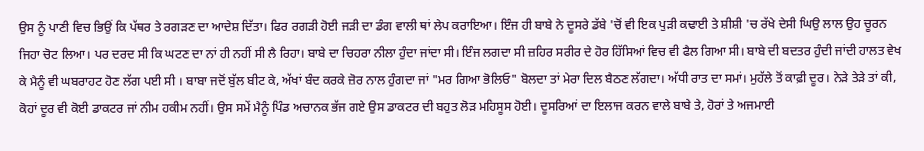ਉਸ ਨੂੰ ਪਾਣੀ ਵਿਚ ਭਿਉਂ ਕਿ ਪੱਥਰ ਤੇ ਰਗੜਣ ਦਾ ਆਦੇਸ਼ ਦਿੱਤਾ। ਫਿਰ ਰਗੜੀ ਹੋਈ ਜੜੀ ਦਾ ਡੰਗ ਵਾਲੀ ਥਾਂ ਲੇਪ ਕਰਾਇਆ। ਇੰਜ ਹੀ ਬਾਬੇ ਨੇ ਦੂਸਰੇ ਡੱਬੇ 'ਚੋਂ ਵੀ ਇਕ ਪੁੜੀ ਕਢਾਈ ਤੇ ਸ਼ੀਸ਼ੀ 'ਚ ਰੱਖੇ ਦੇਸੀ ਘਿਉ ਲਾਲ ਉਹ ਚੂਰਨ ਜਿਹਾ ਚੋਟ ਲਿਆ। ਪਰ ਦਰਦ ਸੀ ਕਿ ਘਟਣ ਦਾ ਨਾਂ ਹੀ ਨਹੀਂ ਸੀ ਲੈ ਰਿਹਾ। ਬਾਬੇ ਦਾ ਚਿਹਰਾ ਨੀਲਾ ਹੁੰਦਾ ਜਾਂਦਾ ਸੀ। ਇੰਜ ਲਗਦਾ ਸੀ ਜ਼ਹਿਰ ਸਰੀਰ ਦੇ ਹੋਰ ਹਿੱਸਿਆਂ ਵਿਚ ਵੀ ਫੈਲ ਗਿਆ ਸੀ। ਬਾਬੇ ਦੀ ਬਦਤਰ ਹੁੰਦੀ ਜਾਂਦੀ ਹਾਲਤ ਵੇਖ ਕੇ ਮੈਨੂੰ ਵੀ ਘਬਰਾਹਟ ਹੋਣ ਲੱਗ ਪਈ ਸੀ । ਬਾਬਾ ਜਦੋਂ ਬੁੱਲ ਬੀਟ ਕੇ, ਅੱਖਾਂ ਬੰਦ ਕਰਕੇ ਜ਼ੋਰ ਨਾਲ ਹੁੰਗਦਾ ਜਾਂ "ਮਰ ਗਿਆ ਭੋਲਿਓ" ਬੋਲਦਾ ਤਾਂ ਮੇਰਾ ਦਿਲ ਬੈਠਣ ਲੱਗਦਾ। ਅੱਧੀ ਰਾਤ ਦਾ ਸਮਾਂ। ਮੁਹੱਲੇ ਤੋਂ ਕਾਫ਼ੀ ਦੂਰ। ਨੇੜੇ ਤੇੜੇ ਤਾਂ ਕੀ, ਕੋਹਾਂ ਦੂਰ ਵੀ ਕੋਈ ਡਾਕਟਰ ਜਾਂ ਨੀਮ ਹਕੀਮ ਨਹੀਂ। ਉਸ ਸਮੇਂ ਮੈਨੂੰ ਪਿੰਡ ਅਚਾਨਕ ਭੱਜ ਗਏ ਉਸ ਡਾਕਟਰ ਦੀ ਬਹੁਤ ਲੋੜ ਮਹਿਸੂਸ ਹੋਈ। ਦੂਸਰਿਆਂ ਦਾ ਇਲਾਜ ਕਰਨ ਵਾਲੇ ਬਾਬੇ ਤੇ, ਹੋਰਾਂ ਤੇ ਅਜਮਾਈ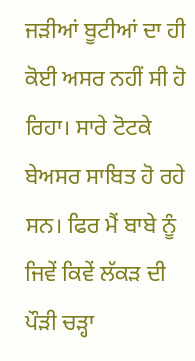ਜੜੀਆਂ ਬੂਟੀਆਂ ਦਾ ਹੀ ਕੋਈ ਅਸਰ ਨਹੀਂ ਸੀ ਹੋ ਰਿਹਾ। ਸਾਰੇ ਟੋਟਕੇ ਬੇਅਸਰ ਸਾਬਿਤ ਹੋ ਰਹੇ ਸਨ। ਫਿਰ ਮੈਂ ਬਾਬੇ ਨੂੰ ਜਿਵੇਂ ਕਿਵੇਂ ਲੱਕੜ ਦੀ ਪੌੜੀ ਚੜ੍ਹਾ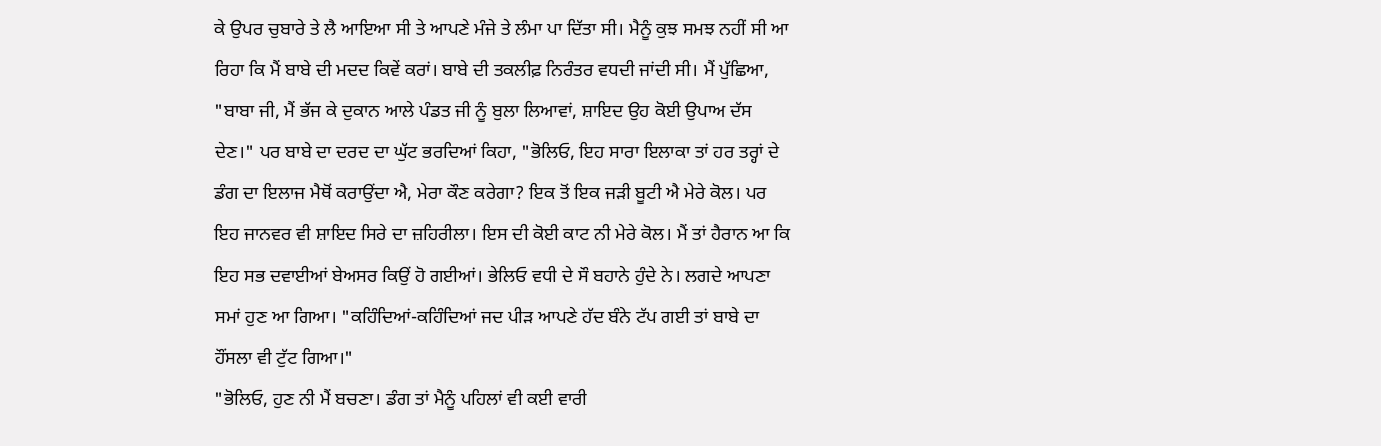ਕੇ ਉਪਰ ਚੁਬਾਰੇ ਤੇ ਲੈ ਆਇਆ ਸੀ ਤੇ ਆਪਣੇ ਮੰਜੇ ਤੇ ਲੰਮਾ ਪਾ ਦਿੱਤਾ ਸੀ। ਮੈਨੂੰ ਕੁਝ ਸਮਝ ਨਹੀਂ ਸੀ ਆ ਰਿਹਾ ਕਿ ਮੈਂ ਬਾਬੇ ਦੀ ਮਦਦ ਕਿਵੇਂ ਕਰਾਂ। ਬਾਬੇ ਦੀ ਤਕਲੀਫ਼ ਨਿਰੰਤਰ ਵਧਦੀ ਜਾਂਦੀ ਸੀ। ਮੈਂ ਪੁੱਛਿਆ, "ਬਾਬਾ ਜੀ, ਮੈਂ ਭੱਜ ਕੇ ਦੁਕਾਨ ਆਲੇ ਪੰਡਤ ਜੀ ਨੂੰ ਬੁਲਾ ਲਿਆਵਾਂ, ਸ਼ਾਇਦ ਉਹ ਕੋਈ ਉਪਾਅ ਦੱਸ ਦੇਣ।" ਪਰ ਬਾਬੇ ਦਾ ਦਰਦ ਦਾ ਘੁੱਟ ਭਰਦਿਆਂ ਕਿਹਾ, "ਭੋਲਿਓ, ਇਹ ਸਾਰਾ ਇਲਾਕਾ ਤਾਂ ਹਰ ਤਰ੍ਹਾਂ ਦੇ ਡੰਗ ਦਾ ਇਲਾਜ ਮੈਥੋਂ ਕਰਾਉਂਦਾ ਐ, ਮੇਰਾ ਕੌਣ ਕਰੇਗਾ? ਇਕ ਤੋਂ ਇਕ ਜੜੀ ਬੂਟੀ ਐ ਮੇਰੇ ਕੋਲ। ਪਰ ਇਹ ਜਾਨਵਰ ਵੀ ਸ਼ਾਇਦ ਸਿਰੇ ਦਾ ਜ਼ਹਿਰੀਲਾ। ਇਸ ਦੀ ਕੋਈ ਕਾਟ ਨੀ ਮੇਰੇ ਕੋਲ। ਮੈਂ ਤਾਂ ਹੈਰਾਨ ਆ ਕਿ ਇਹ ਸਭ ਦਵਾਈਆਂ ਬੇਅਸਰ ਕਿਉਂ ਹੋ ਗਈਆਂ। ਭੇਲਿਓ ਵਧੀ ਦੇ ਸੌ ਬਹਾਨੇ ਹੁੰਦੇ ਨੇ। ਲਗਦੇ ਆਪਣਾ ਸਮਾਂ ਹੁਣ ਆ ਗਿਆ। "ਕਹਿੰਦਿਆਂ-ਕਹਿੰਦਿਆਂ ਜਦ ਪੀੜ ਆਪਣੇ ਹੱਦ ਬੰਨੇ ਟੱਪ ਗਈ ਤਾਂ ਬਾਬੇ ਦਾ ਹੌਂਸਲਾ ਵੀ ਟੁੱਟ ਗਿਆ।"
"ਭੋਲਿਓ, ਹੁਣ ਨੀ ਮੈਂ ਬਚਣਾ। ਡੰਗ ਤਾਂ ਮੈਨੂੰ ਪਹਿਲਾਂ ਵੀ ਕਈ ਵਾਰੀ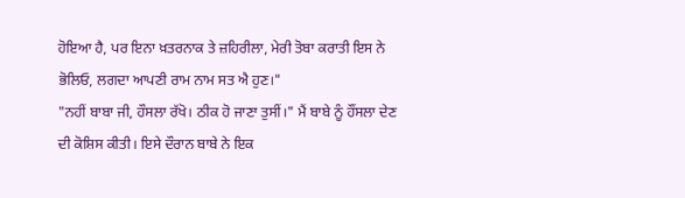ਹੋਇਆ ਹੈ, ਪਰ ਇਨਾ ਖ਼ਤਰਨਾਕ ਤੇ ਜ਼ਹਿਰੀਲਾ, ਮੇਰੀ ਤੋਬਾ ਕਰਾਤੀ ਇਸ ਨੇ ਭੋਲਿਓ, ਲਗਦਾ ਆਪਣੀ ਰਾਮ ਨਾਮ ਸਤ ਐ ਹੁਣ।"
"ਨਹੀਂ ਬਾਬਾ ਜੀ, ਹੌਸਲਾ ਰੱਖੋ। ਠੀਕ ਹੋ ਜਾਣਾ ਤੁਸੀਂ।" ਮੈਂ ਬਾਬੇ ਨੂੰ ਹੌਂਸਲਾ ਦੇਣ ਦੀ ਕੋਸ਼ਿਸ ਕੀਤੀ। ਇਸੇ ਦੌਰਾਨ ਬਾਬੇ ਨੇ ਇਕ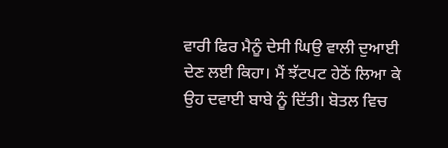ਵਾਰੀ ਫਿਰ ਮੈਨੂੰ ਦੇਸੀ ਘਿਉ ਵਾਲੀ ਦੁਆਈ ਦੇਣ ਲਈ ਕਿਹਾ। ਮੈਂ ਝੱਟਪਟ ਹੇਠੋਂ ਲਿਆ ਕੇ ਉਹ ਦਵਾਈ ਬਾਬੇ ਨੂੰ ਦਿੱਤੀ। ਬੋਤਲ ਵਿਚ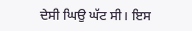ਦੇਸੀ ਘਿਉ ਘੱਟ ਸੀ। ਇਸ